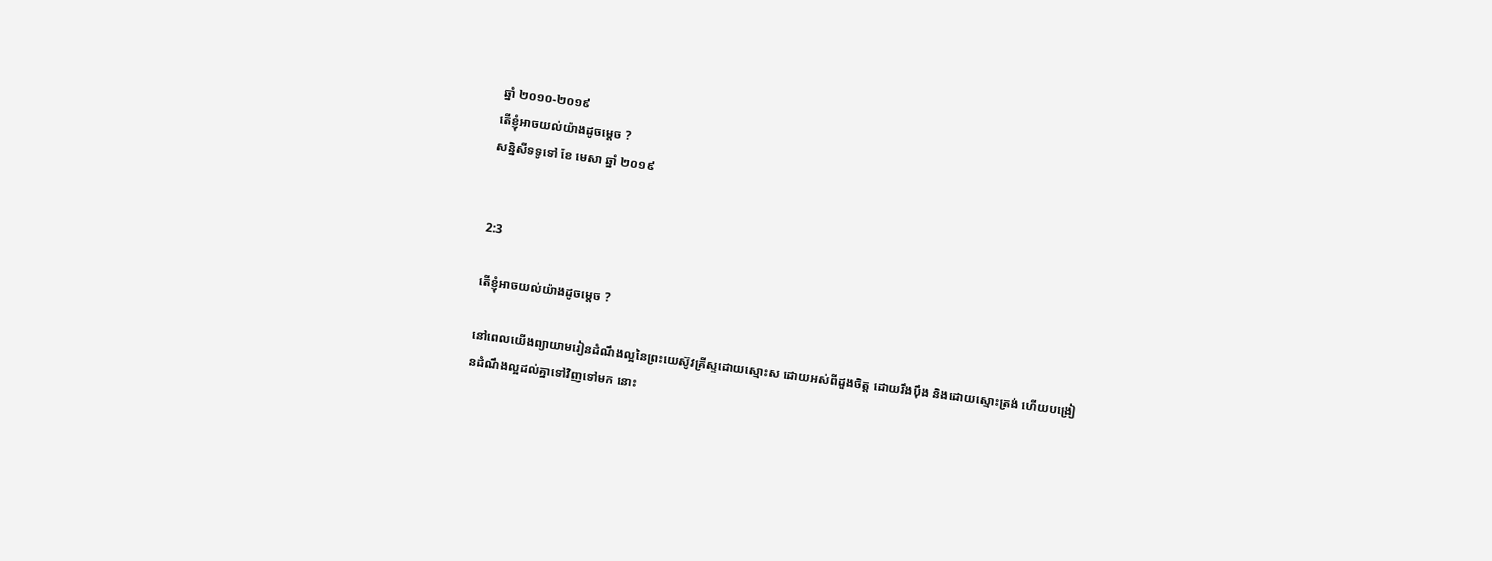ឆ្នាំ ២០១០-២០១៩
តើខ្ញុំអាចយល់យ៉ាងដូចម្តេច ?
សន្និសីទទូទៅ ខែ មេសា ឆ្នាំ ២០១៩


2:3

តើខ្ញុំអាចយល់យ៉ាងដូចម្តេច ?

នៅពេលយើងព្យាយាមរៀនដំណឹងល្អនៃព្រះយេស៊ូវគ្រីស្ទដោយស្មោះស ដោយអស់ពីដួងចិត្ត ដោយរឹងប៉ឹង និងដោយស្មោះត្រង់ ហើយបង្រៀនដំណឹងល្អដល់គ្នាទៅវិញទៅមក នោះ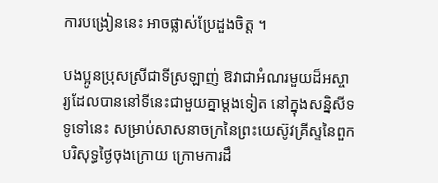ការបង្រៀននេះ អាចផ្លាស់ប្រែដួងចិត្ត ។

បងប្អូនប្រុសស្រីជាទីស្រឡាញ់ ឱវាជាអំណរមួយដ៏អស្ចារ្យដែលបាននៅទីនេះជាមួយគ្នាម្តងទៀត នៅក្នុងសន្និសីទទូទៅនេះ សម្រាប់សាសនាចក្រនៃព្រះយេស៊ូវគ្រីស្ទនៃពួកបរិសុទ្ធថ្ងៃចុងក្រោយ ក្រោមការដឹ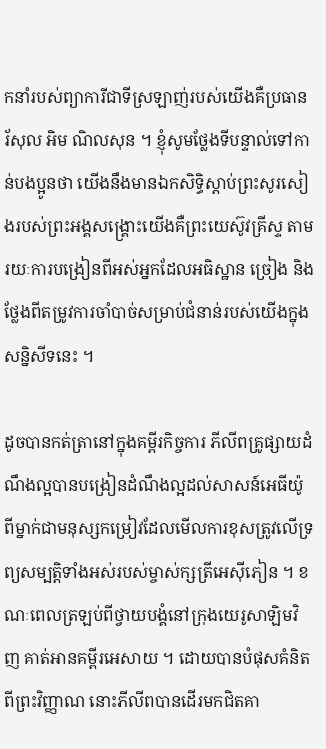កនាំរបស់ព្យាការីជាទីស្រឡាញ់របស់យើងគឺប្រធាន រ័សុល អិម ណិលសុន ។ ខ្ញុំសូមថ្លែងទីបន្ទាល់ទៅកាន់បងប្អូនថា យើងនឹងមានឯកសិទ្ធិស្តាប់ព្រះសូរសៀងរបស់ព្រះអង្គសង្គ្រោះយើងគឺព្រះយេស៊ូវគ្រីស្ទ តាមរយៈការបង្រៀនពីអស់អ្នកដែលអធិស្ឋាន ច្រៀង និងថ្លែងពីតម្រូវការចាំបាច់សម្រាប់ជំនាន់របស់យើងក្នុងសន្និសីទនេះ ។

ដូចបានកត់ត្រានៅក្នុងគម្ពីរកិច្ចការ ភីលីពគ្រូផ្សាយដំណឹងល្អបានបង្រៀនដំណឹងល្អដល់សាសន៍អេធីយ៉ូពីម្នាក់ជាមនុស្សកម្រៀវដែលមើលការខុសត្រូវលើទ្រព្យសម្បត្តិទាំងអស់របស់ម្ចាស់ក្សត្រីអេស៊ីភៀន ។ ខណៈពេលត្រឡប់ពីថ្វាយបង្គំនៅក្រុងយេរូសាឡិមវិញ គាត់អានគម្ពីរអេសាយ ។ ដោយបានបំផុសគំនិតពីព្រះវិញ្ញាណ នោះភីលីពបានដើរមកជិតគា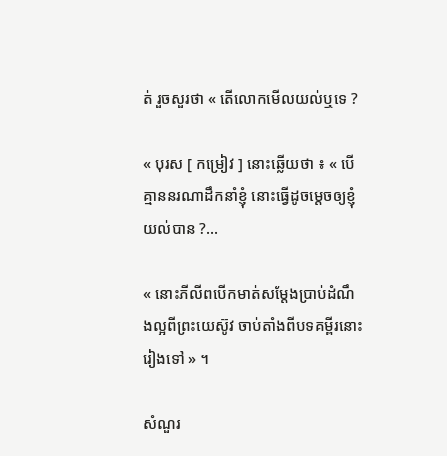ត់ រួចសួរថា « តើលោកមើលយល់ឬទេ ?

« បុរស [ កម្រៀវ ] នោះឆ្លើយថា ៖ « បើគ្មាននរណាដឹកនាំខ្ញុំ នោះធ្វើដូចម្តេចឲ្យខ្ញុំយល់បាន ?…

« នោះភីលីពបើកមាត់សម្តែងប្រាប់ដំណឹងល្អពីព្រះយេស៊ូវ ចាប់តាំងពីបទគម្ពីរនោះរៀងទៅ » ។

សំណួរ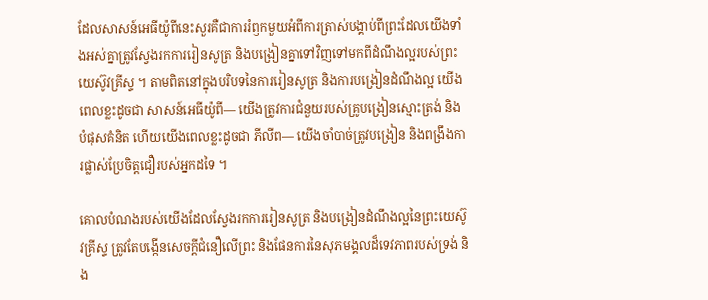ដែលសាសន៍អេធីយ៉ូពីនេះសួរគឺជាការរំឭកមួយអំពីការត្រាស់បង្គាប់ពីព្រះដែលយើងទាំងអស់គ្នាត្រូវស្វែងរកការរៀនសូត្រ និងបង្រៀនគ្នាទៅវិញទៅមកពីដំណឹងល្អរបស់ព្រះយេស៊ូវគ្រីស្ទ ។ តាមពិតនៅក្នុងបរិបទនៃការរៀនសូត្រ និងការបង្រៀនដំណឹងល្អ យើងពេលខ្លះដូចជា សាសន៍អេធីយ៉ូពី— យើងត្រូវការជំនួយរបស់គ្រូបង្រៀនស្មោះត្រង់ និងបំផុសគំនិត ហើយយើងពេលខ្លះដូចជា ភីលីព— យើងចាំបាច់ត្រូវបង្រៀន និងពង្រឹងការផ្លាស់ប្រែចិត្តជឿរបស់អ្នកដទៃ ។

គោលបំណងរបស់យើងដែលស្វែងរកការរៀនសូត្រ និងបង្រៀនដំណឹងល្អនៃព្រះយេស៊ូវគ្រីស្ទ ត្រូវតែបង្កើនសេចក្តីជំនឿលើព្រះ និងផែនការនៃសុភមង្គលដ៏ទេវភាពរបស់ទ្រង់ និង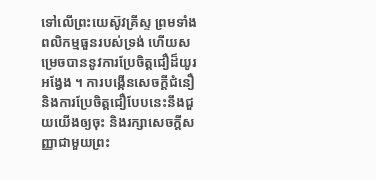ទៅលើព្រះយេស៊ូវគ្រីស្ទ ព្រមទាំងពលិកម្មធួនរបស់ទ្រង់ ហើយសម្រេចបាននូវការប្រែចិត្តជឿដ៏យូរអង្វែង ។ ការបង្កើនសេចក្តីជំនឿ និងការប្រែចិត្តជឿបែបនេះនឹងជួយយើងឲ្យចុះ និងរក្សាសេចក្តីសញ្ញាជាមួយព្រះ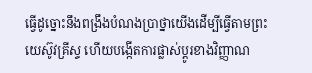ធ្វើដូច្នោះនឹងពង្រឹងបំណងប្រាថ្នាយើងដើម្បីធ្វើតាមព្រះយេស៊ូវគ្រីស្ទ ហើយបង្កើតការផ្លាស់ប្តូរខាងវិញ្ញាណ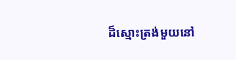ដ៏ស្មោះត្រង់មួយនៅ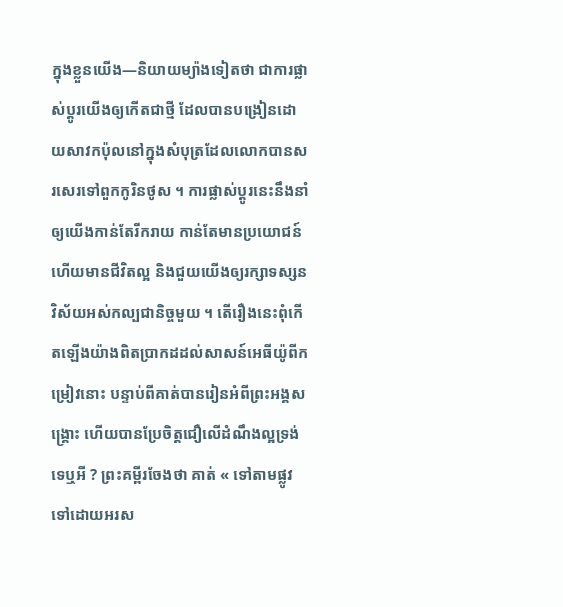ក្នុងខ្លួនយើង—និយាយម្យ៉ាងទៀតថា ជាការផ្លាស់ប្តូរយើងឲ្យកើតជាថ្មី ដែលបានបង្រៀនដោយសាវកប៉ុលនៅក្នុងសំបុត្រដែលលោកបានសរសេរទៅពួកកូរិនថូស ។ ការផ្លាស់ប្តូរនេះនឹងនាំឲ្យយើងកាន់តែរីករាយ កាន់តែមានប្រយោជន៍ ហើយមានជីវិតល្អ និងជួយយើងឲ្យរក្សាទស្សនវិស័យអស់កល្បជានិច្ចមួយ ។ តើរឿងនេះពុំកើតឡើងយ៉ាងពិតប្រាកដដល់សាសន៍អេធីយ៉ូពីកម្រៀវនោះ បន្ទាប់ពីគាត់បានរៀនអំពីព្រះអង្គសង្គ្រោះ ហើយបានប្រែចិត្តជឿលើដំណឹងល្អទ្រង់ទេឬអី ? ព្រះគម្ពីរចែងថា គាត់ « ទៅតាមផ្លូវទៅដោយអរស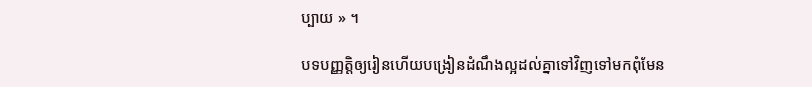ប្បាយ » ។

បទបញ្ញត្តិឲ្យរៀនហើយបង្រៀនដំណឹងល្អដល់គ្នាទៅវិញទៅមកពុំមែន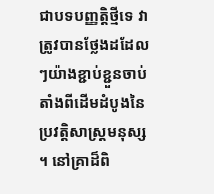ជាបទបញ្ញត្តិថ្មីទេ វាត្រូវបានថ្លែងដដែលៗយ៉ាងខ្ជាប់ខ្ជួនចាប់តាំងពីដើមដំបូងនៃប្រវត្តិសាស្ត្រមនុស្ស ។ នៅគ្រាដ៏ពិ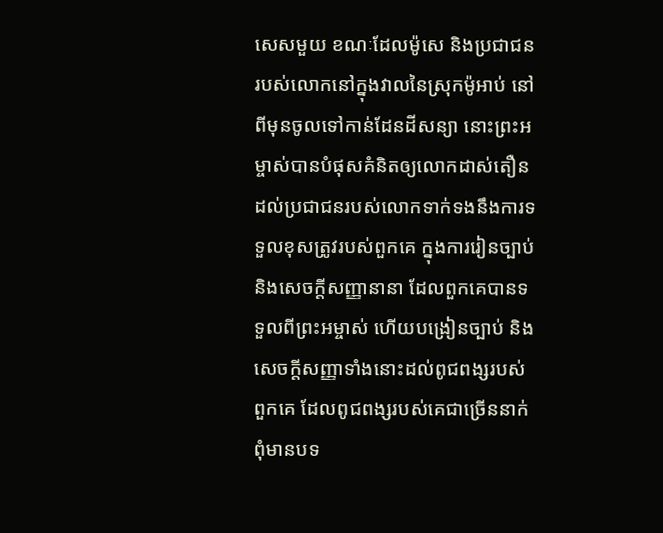សេសមួយ ខណៈដែលម៉ូសេ និងប្រជាជនរបស់លោកនៅក្នុងវាលនៃស្រុកម៉ូអាប់ នៅពីមុនចូលទៅកាន់ដែនដីសន្យា នោះព្រះអម្ចាស់បានបំផុសគំនិតឲ្យលោកដាស់តឿនដល់ប្រជាជនរបស់លោកទាក់ទងនឹងការទទួលខុសត្រូវរបស់ពួកគេ ក្នុងការរៀនច្បាប់ និងសេចក្តីសញ្ញានានា ដែលពួកគេបានទទួលពីព្រះអម្ចាស់ ហើយបង្រៀនច្បាប់ និងសេចក្តីសញ្ញាទាំងនោះដល់ពូជពង្សរបស់ពួកគេ ដែលពូជពង្សរបស់គេជាច្រើននាក់ពុំមានបទ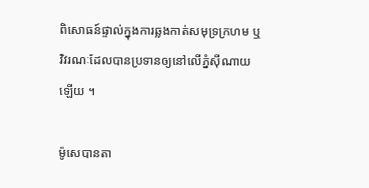ពិសោធន៍ផ្ទាល់ក្នុងការឆ្លងកាត់សមុទ្រក្រហម ឬវិវរណៈដែលបានប្រទានឲ្យនៅលើភ្នំស៊ីណាយឡើយ ។

ម៉ូសេបានតា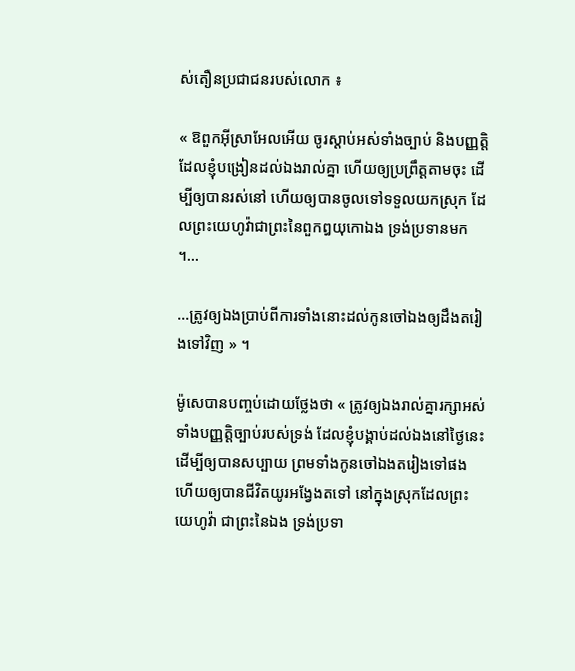ស់តឿនប្រជាជនរបស់លោក ៖

« ឱពួកអ៊ីស្រាអែលអើយ ចូរស្តាប់អស់ទាំងច្បាប់ និងបញ្ញត្តិ ដែលខ្ញុំបង្រៀនដល់ឯងរាល់គ្នា ហើយឲ្យប្រព្រឹត្តតាមចុះ ដើម្បីឲ្យបានរស់នៅ ហើយឲ្យបានចូលទៅទទួលយកស្រុក ដែលព្រះយេហូវ៉ាជាព្រះនៃពួកឰយុកោឯង ទ្រង់ប្រទានមក ។…

…ត្រូវឲ្យឯងប្រាប់ពីការទាំងនោះដល់កូនចៅឯងឲ្យដឹងតរៀងទៅវិញ » ។

ម៉ូសេបានបញ្ចប់ដោយថ្លែងថា « ត្រូវឲ្យឯងរាល់គ្នារក្សាអស់ទាំងបញ្ញត្តិច្បាប់របស់ទ្រង់ ដែលខ្ញុំបង្គាប់ដល់ឯងនៅថ្ងៃនេះ ដើម្បីឲ្យបានសប្បាយ ព្រមទាំងកូនចៅឯងតរៀងទៅផង ហើយឲ្យបានជីវិតយូរអង្វែងតទៅ នៅក្នុងស្រុកដែលព្រះយេហូវ៉ា ជាព្រះនៃឯង ទ្រង់ប្រទា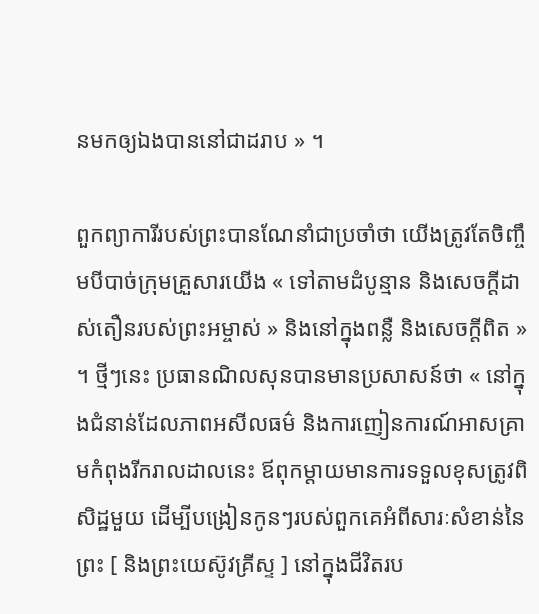នមកឲ្យឯងបាននៅជាដរាប » ។

ពួកព្យាការីរបស់ព្រះបានណែនាំជាប្រចាំថា យើងត្រូវតែចិញ្ចឹមបីបាច់ក្រុមគ្រួសារយើង « ទៅតាមដំបូន្មាន និងសេចក្តីដាស់តឿនរបស់ព្រះអម្ចាស់ » និងនៅក្នុងពន្លឺ និងសេចក្តីពិត » ។ ថ្មីៗនេះ ប្រធានណិលសុនបានមានប្រសាសន៍ថា « នៅក្នុងជំនាន់ដែលភាពអសីលធម៌ និងការញៀនការណ៍អាសគ្រាមកំពុងរីករាលដាលនេះ ឪពុកម្តាយមានការទទួលខុសត្រូវពិសិដ្ឋមួយ ដើម្បីបង្រៀនកូនៗរបស់ពួកគេអំពីសារៈសំខាន់នៃព្រះ [ និងព្រះយេស៊ូវគ្រីស្ទ ] នៅក្នុងជីវិតរប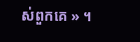ស់ពួកគេ » ។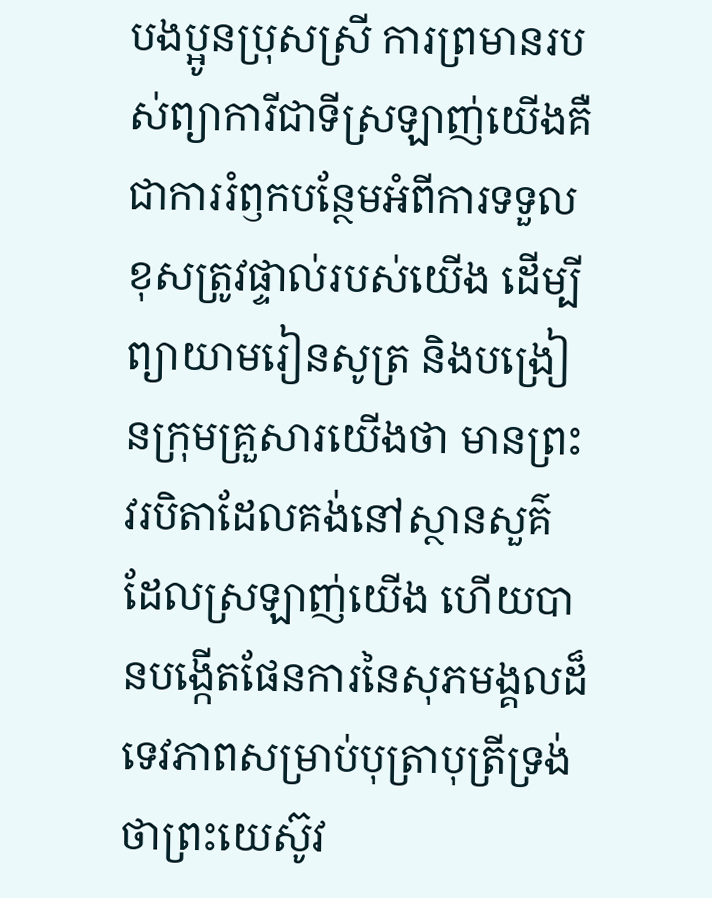បងប្អូនប្រុសស្រី ការព្រមានរបស់ព្យាការីជាទីស្រឡាញ់យើងគឺជាការរំឭកបន្ថែមអំពីការទទួលខុសត្រូវផ្ទាល់របស់យើង ដើម្បីព្យាយាមរៀនសូត្រ និងបង្រៀនក្រុមគ្រួសារយើងថា មានព្រះវរបិតាដែលគង់នៅស្ថានសួគ៌ ដែលស្រឡាញ់យើង ហើយបានបង្កើតផែនការនៃសុភមង្គលដ៏ទេវភាពសម្រាប់បុត្រាបុត្រីទ្រង់ ថាព្រះយេស៊ូវ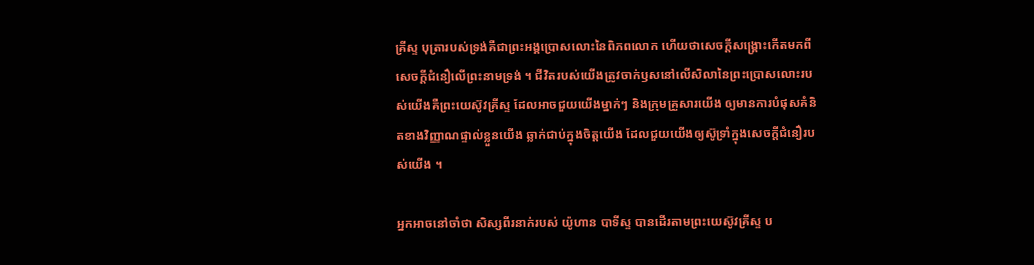គ្រីស្ទ បុត្រារបស់ទ្រង់គឺជាព្រះអង្គប្រោសលោះនៃពិភពលោក ហើយថាសេចក្តីសង្គ្រោះកើតមកពីសេចក្តីជំនឿលើព្រះនាមទ្រង់ ។ ជីវិតរបស់យើងត្រូវចាក់ឫសនៅលើសិលានៃព្រះប្រោសលោះរបស់យើងគឺព្រះយេស៊ូវគ្រីស្ទ ដែលអាចជួយយើងម្នាក់ៗ និងក្រុមគ្រួសារយើង ឲ្យមានការបំផុសគំនិតខាងវិញ្ញាណផ្ទាល់ខ្លួនយើង ឆ្លាក់ជាប់ក្នុងចិត្តយើង ដែលជួយយើងឲ្យស៊ូទ្រាំក្នុងសេចក្តីជំនឿរបស់យើង ។

អ្នកអាចនៅចាំថា សិស្សពីរនាក់របស់ យ៉ូហាន បាទីស្ទ បានដើរតាមព្រះយេស៊ូវគ្រីស្ទ ប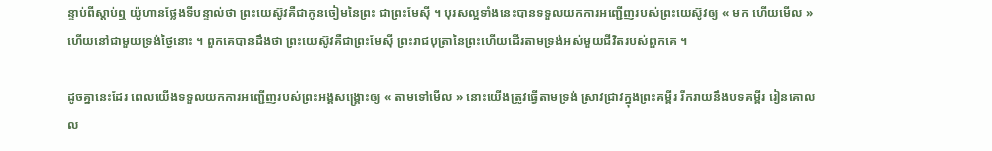ន្ទាប់ពីស្តាប់ឮ យ៉ូហានថ្លែងទីបន្ទាល់ថា ព្រះយេស៊ូវគឺជាកូនចៀមនៃព្រះ ជាព្រះមែស៊ី ។ បុរសល្អទាំងនេះបានទទួលយកការអញ្ជើញរបស់ព្រះយេស៊ូវឲ្យ « មក ហើយមើល » ហើយនៅជាមួយទ្រង់ថ្ងៃនោះ ។ ពួកគេបានដឹងថា ព្រះយេស៊ូវគឺជាព្រះមែស៊ី ព្រះរាជបុត្រានៃព្រះហើយដើរតាមទ្រង់អស់មួយជីវិតរបស់ពួកគេ ។

ដូចគ្នានេះដែរ ពេលយើងទទួលយកការអញ្ជើញរបស់ព្រះអង្គសង្គ្រោះឲ្យ « តាមទៅមើល » នោះយើងត្រូវធ្វើតាមទ្រង់ ស្រាវជ្រាវក្នុងព្រះគម្ពីរ រីករាយនឹងបទគម្ពីរ រៀនគោលល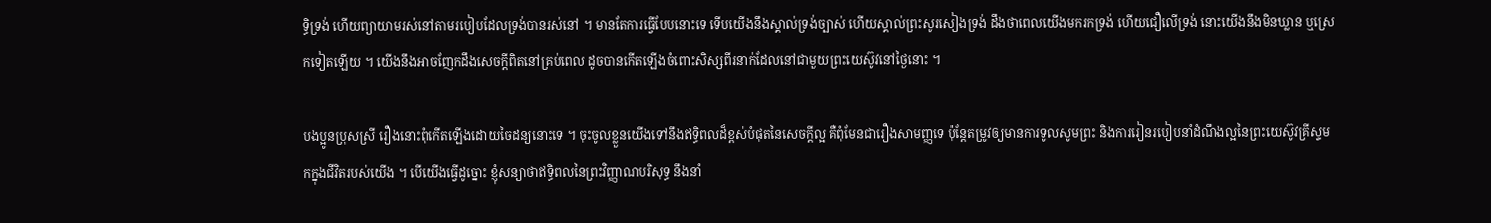ទ្ធិទ្រង់ ហើយព្យាយាមរស់នៅតាមរបៀបដែលទ្រង់បានរស់នៅ ។ មានតែការធ្វើបែបនោះទេ ទើបយើងនឹងស្គាល់ទ្រង់ច្បាស់ ហើយស្គាល់ព្រះសូរសៀងទ្រង់ ដឹងថាពេលយើងមករកទ្រង់ ហើយជឿលើទ្រង់ នោះយើងនឹងមិនឃ្លាន ឬស្រេកទៀតឡើយ ។ យើងនឹងអាចញែកដឹងសេចក្ដីពិតនៅគ្រប់ពេល ដូចបានកើតឡើងចំពោះសិស្សពីរនាក់ដែលនៅជាមួយព្រះយេស៊ូវនៅថ្ងៃនោះ ។

បងប្អូនប្រុសស្រី រឿងនោះពុំកើតឡើងដោយចៃដន្យនោះទេ ។ ចុះចូលខ្លួនយើងទៅនឹងឥទ្ធិពលដ៏ខ្ពស់បំផុតនៃសេចក្ដីល្អ គឺពុំមែនជារឿងសាមញ្ញទេ ប៉ុន្តែតម្រូវឲ្យមានការទូលសូមព្រះ និងការរៀនរបៀបនាំដំណឹងល្អនៃព្រះយេស៊ូវគ្រីស្ទមកក្នុងជីវិតរបស់យើង ។ បើយើងធ្វើដូច្នោះ ខ្ញុំសន្យាថាឥទ្ធិពលនៃព្រះវិញ្ញាណបរិសុទ្ធ នឹងនាំ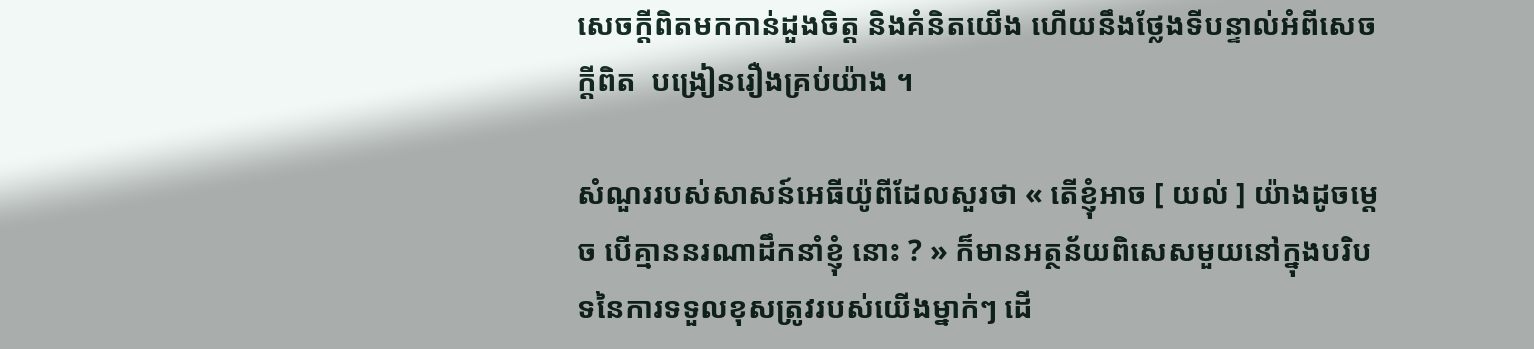សេចក្ដីពិតមកកាន់ដួងចិត្ត និងគំនិតយើង ហើយនឹងថ្លែងទីបន្ទាល់អំពីសេចក្ដីពិត  បង្រៀនរឿងគ្រប់យ៉ាង ។

សំណួររបស់សាសន៍អេធីយ៉ូពីដែលសួរថា « តើខ្ញុំអាច [ យល់ ] យ៉ាងដូចម្តេច បើគ្មាននរណាដឹកនាំខ្ញុំ នោះ ? » ក៏មានអត្ថន័យពិសេសមួយនៅក្នុងបរិបទនៃការទទួលខុសត្រូវរបស់យើងម្នាក់ៗ ដើ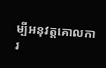ម្បីអនុវត្តគោលការ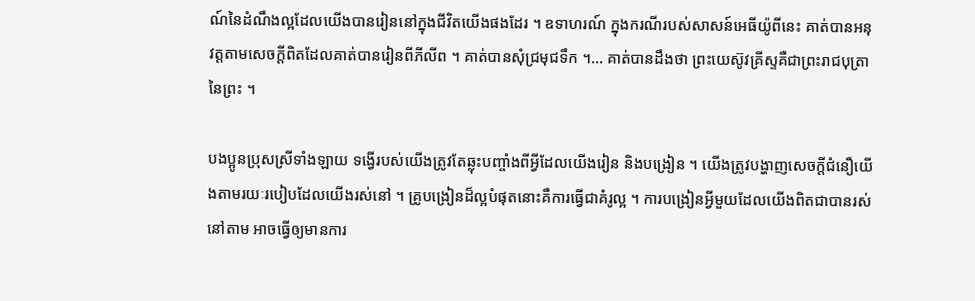ណ៍នៃដំណឹងល្អដែលយើងបានរៀននៅក្នុងជីវិតយើងផងដែរ ។ ឧទាហរណ៍ ក្នុងករណីរបស់សាសន៍អេធីយ៉ូពីនេះ គាត់បានអនុវត្តតាមសេចក្តីពិតដែលគាត់បានរៀនពីភីលីព ។ គាត់បានសុំជ្រមុជទឹក ។… គាត់បានដឹងថា ព្រះយេស៊ូវគ្រីស្ទគឺជាព្រះរាជបុត្រានៃព្រះ ។

បងប្អូនប្រុសស្រីទាំងឡាយ ទង្វើរបស់យើងត្រូវតែឆ្លុះបញ្ចាំងពីអ្វីដែលយើងរៀន និងបង្រៀន ។ យើងត្រូវបង្ហាញសេចក្តីជំនឿយើងតាមរយៈរបៀបដែលយើងរស់នៅ ។ គ្រូបង្រៀនដ៏ល្អបំផុតនោះគឺការធ្វើជាគំរូល្អ ។ ការបង្រៀនអ្វីមួយដែលយើងពិតជាបានរស់នៅតាម អាចធ្វើឲ្យមានការ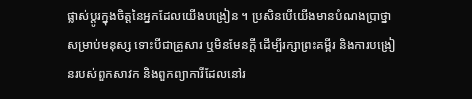ផ្លាស់ប្តូរក្នុងចិត្តនៃអ្នកដែលយើងបង្រៀន ។ ប្រសិនបើយើងមានបំណងប្រាថ្នាសម្រាប់មនុស្ស ទោះបីជាគ្រួសារ ឬមិនមែនក្តី ដើម្បីរក្សាព្រះគម្ពីរ និងការបង្រៀនរបស់ពួកសាវក និងពួកព្យាការីដែលនៅរ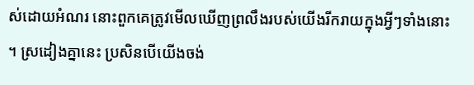ស់ដោយអំណរ នោះពួកគេត្រូវមើលឃើញព្រលឹងរបស់យើងរីករាយក្នុងអ្វីៗទាំងនោះ ។ ស្រដៀងគ្នានេះ ប្រសិនបើយើងចង់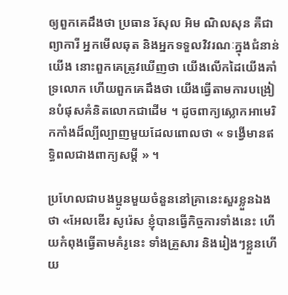ឲ្យពួកគេដឹងថា ប្រធាន រ័សុល អិម ណិលសុន គឺជាព្យាការី អ្នកមើលឆុត និងអ្នកទទួលវិវរណៈក្នុងជំនាន់យើង នោះពួកគេត្រូវឃើញថា យើងលើកដៃយើងគាំទ្រលោក ហើយពួកគេដឹងថា យើងធ្វើតាមការបង្រៀនបំផុសគំនិតលោកជាដើម ។ ដូចពាក្យស្លោកអាមេរិកកាំងដ៏ល្បីល្បាញមួយដែលពោលថា « ទង្វើមានឥទ្ធិពលជាងពាក្យសម្តី » ។

ប្រហែលជាបងប្អូនមួយចំនួននៅគ្រានេះសួរខ្លួនឯងថា «អែលឌើរ សូរ៉េស ខ្ញុំបានធ្វើកិច្ចការទាំងនេះ ហើយកំពុងធ្វើតាមគំរូនេះ ទាំងគ្រួសារ និងរៀងៗខ្លួនហើយ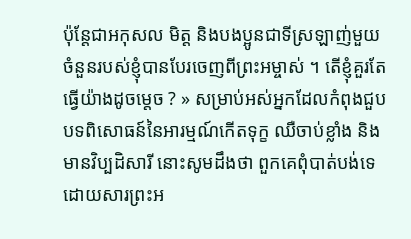ប៉ុន្តែជាអកុសល មិត្ត និងបងប្អូនជាទីស្រឡាញ់មួយចំនួនរបស់ខ្ញុំបានបែរចេញពីព្រះអម្ចាស់ ។ តើខ្ញុំគួរតែធ្វើយ៉ាងដូចម្តេច ? » សម្រាប់អស់អ្នកដែលកំពុងជួបបទពិសោធន៍នៃអារម្មណ៍កើតទុក្ខ ឈឺចាប់ខ្លាំង និងមានវិប្បដិសារី នោះសូមដឹងថា ពួកគេពុំបាត់បង់ទេ ដោយសារព្រះអ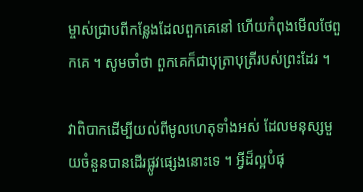ម្ចាស់ជ្រាបពីកន្លែងដែលពួកគេនៅ ហើយកំពុងមើលថែពួកគេ ។ សូមចាំថា ពួកគេក៏ជាបុត្រាបុត្រីរបស់ព្រះដែរ ។

វាពិបាកដើម្បីយល់ពីមូលហេតុទាំងអស់ ដែលមនុស្សមួយចំនួនបានដើរផ្លូវផ្សេងនោះទេ ។ អ្វីដ៏ល្អបំផុ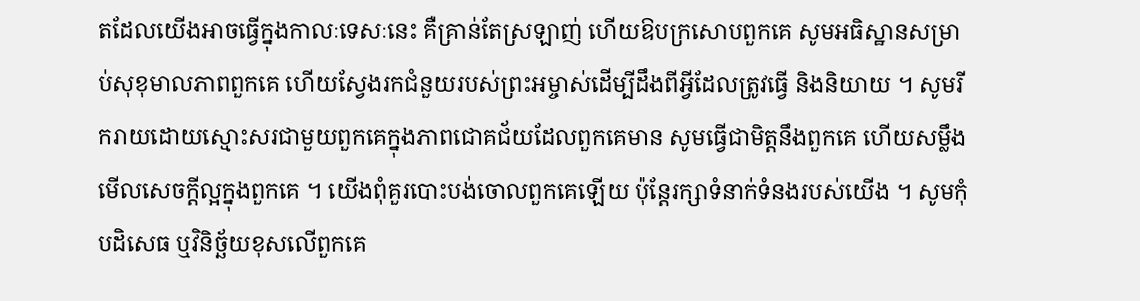តដែលយើងអាចធ្វើក្នុងកាលៈទេសៈនេះ គឺគ្រាន់តែស្រឡាញ់ ហើយឱបក្រសោបពួកគេ សូមអធិស្ឋានសម្រាប់សុខុមាលភាពពួកគេ ហើយស្វែងរកជំនួយរបស់ព្រះអម្ចាស់ដើម្បីដឹងពីអ្វីដែលត្រូវធ្វើ និងនិយាយ ។ សូមរីករាយដោយស្មោះសរជាមួយពួកគេក្នុងភាពជោគជ័យដែលពួកគេមាន សូមធ្វើជាមិត្តនឹងពួកគេ ហើយសម្លឹងមើលសេចក្តីល្អក្នុងពួកគេ ។ យើងពុំគួរបោះបង់ចោលពួកគេឡើយ ប៉ុន្តែរក្សាទំនាក់ទំនងរបស់យើង ។ សូមកុំបដិសេធ ឬវិនិច្ឆ័យខុសលើពួកគេ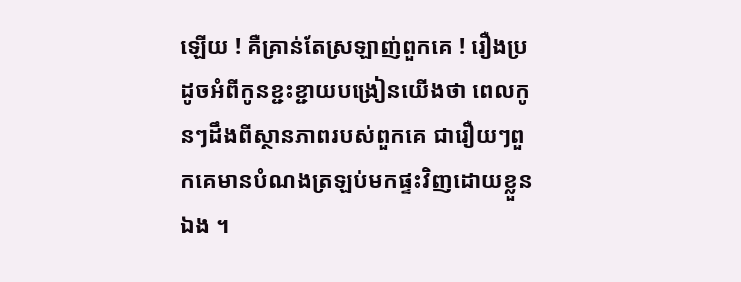ឡើយ ! គឺគ្រាន់តែស្រឡាញ់ពួកគេ ! រឿងប្រដូចអំពីកូនខ្ជះខ្ជាយបង្រៀនយើងថា ពេលកូនៗដឹងពីស្ថានភាពរបស់ពួកគេ ជារឿយៗពួកគេមានបំណងត្រឡប់មកផ្ទះវិញដោយខ្លួនឯង ។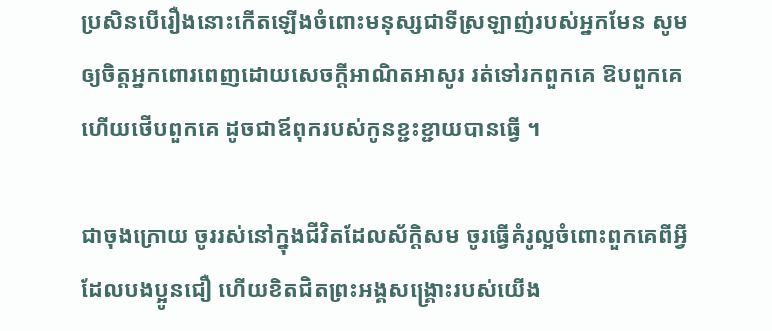ប្រសិនបើរឿងនោះកើតឡើងចំពោះមនុស្សជាទីស្រឡាញ់របស់អ្នកមែន សូមឲ្យចិត្តអ្នកពោរពេញដោយសេចក្តីអាណិតអាសូរ រត់ទៅរកពួកគេ ឱបពួកគេ ហើយថើបពួកគេ ដូចជាឪពុករបស់កូនខ្ជះខ្ជាយបានធ្វើ ។

ជាចុងក្រោយ ចូររស់នៅក្នុងជីវិតដែលស័ក្តិសម ចូរធ្វើគំរូល្អចំពោះពួកគេពីអ្វីដែលបងប្អូនជឿ ហើយខិតជិតព្រះអង្គសង្គ្រោះរបស់យើង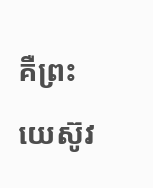គឺព្រះយេស៊ូវ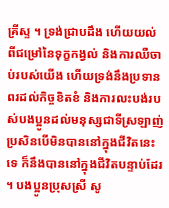គ្រីស្ទ ។ ទ្រង់ជ្រាបដឹង ហើយយល់ពីជម្រៅនៃទុក្ខកង្វល់ និងការឈឺចាប់របស់យើង ហើយទ្រង់នឹងប្រទានពរដល់កិច្ចខិតខំ និងការលះបង់របស់បងប្អូនដល់មនុស្សជាទីស្រឡាញ់ ប្រសិនបើមិនបាននៅក្នុងជីវិតនេះទេ ក៏នឹងបាននៅក្នុងជីវិតបន្ទាប់ដែរ ។ បងប្អូនប្រុសស្រី សូ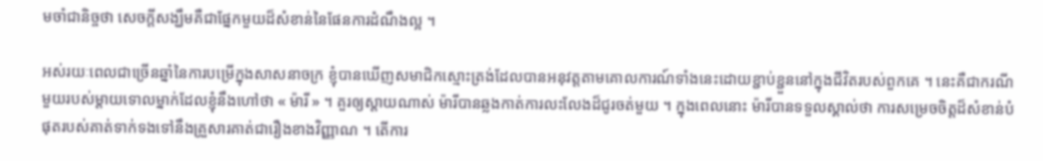មចាំជានិច្ចថា សេចក្តីសង្ឃឹមគឺជាផ្នែកមួយដ៏សំខាន់នៃផែនការដំណឹងល្អ ។

អស់រយៈពេលជាច្រើនឆ្នាំនៃការបម្រើក្នុងសាសនាចក្រ ខ្ញុំបានឃើញសមាជិកស្មោះត្រង់ដែលបានអនុវត្តតាមគោលការណ៍ទាំងនេះដោយខ្ជាប់ខ្ជួននៅក្នុងជីវិតរបស់ពួកគេ ។ នេះគឺជាករណីមួយរបស់ម្តាយទោលម្នាក់ដែលខ្ញុំនឹងហៅថា « ម៉ារី » ។ គួរឲ្យស្តាយណាស់ ម៉ារីបានឆ្លងកាត់ការលះលែងដ៏ជូរចត់មួយ ។ ក្នុងពេលនោះ ម៉ារីបានទទួលស្គាល់ថា ការសម្រេចចិត្តដ៏សំខាន់បំផុតរបស់គាត់ទាក់ទងទៅនឹងគ្រួសារគាត់ជារឿងខាងវិញ្ញាណ ។ តើការ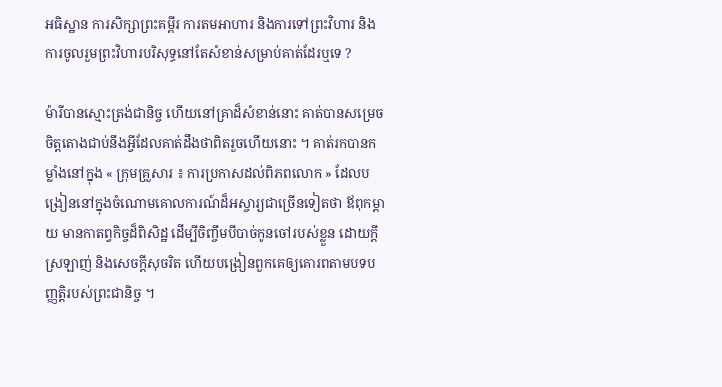អធិស្ឋាន ការសិក្សាព្រះគម្ពីរ ការតមអាហារ និងការទៅព្រះវិហារ និងការចូលរួមព្រះវិហារបរិសុទ្ធនៅតែសំខាន់សម្រាប់គាត់ដែរឬទេ ?

ម៉ារីបានស្មោះត្រង់ជានិច្ច ហើយនៅគ្រាដ៏សំខាន់នោះ គាត់បានសម្រេចចិត្តតោងជាប់នឹងអ្វីដែលគាត់ដឹងថាពិតរួចហើយនោះ ។ គាត់រកបានកម្លាំងនៅក្នុង « ក្រុមគ្រួសារ ៖ ការប្រកាសដល់ពិភពលោក » ដែលបង្រៀននៅក្នុងចំណោមគោលការណ៍ដ៏អស្ចារ្យជាច្រើនទៀតថា ឪពុកម្តាយ មានកាតព្វកិច្ចដ៏ពិសិដ្ឋ ដើម្បីចិញ្ចឹមបីបាច់កូនចៅរបស់ខ្លួន ដោយក្តីស្រឡាញ់ និងសេចក្តីសុចរិត ហើយបង្រៀនពួកគេឲ្យគោរពតាមបទបញ្ញត្តិរបស់ព្រះជានិច្ច ។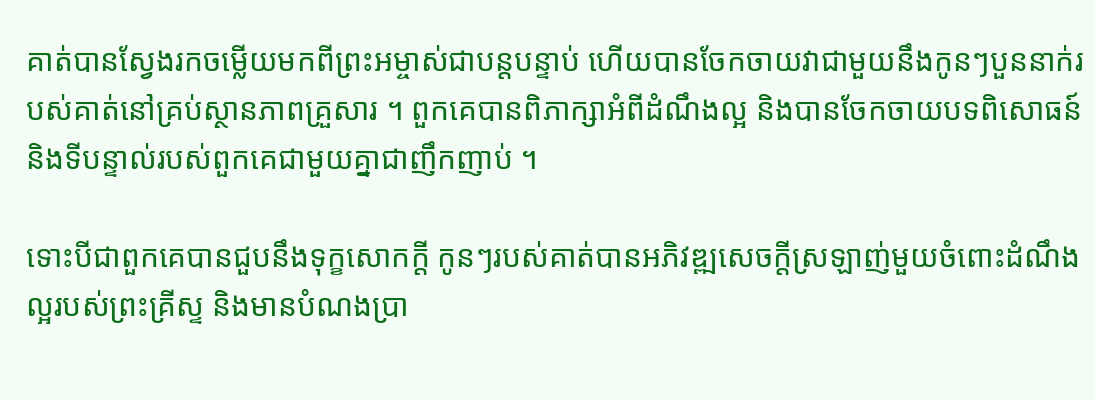គាត់បានស្វែងរកចម្លើយមកពីព្រះអម្ចាស់ជាបន្ដបន្ទាប់ ហើយបានចែកចាយវាជាមួយនឹងកូនៗបួននាក់របស់គាត់នៅគ្រប់ស្ថានភាពគ្រួសារ ។ ពួកគេបានពិភាក្សាអំពីដំណឹងល្អ និងបានចែកចាយបទពិសោធន៍ និងទីបន្ទាល់របស់ពួកគេជាមួយគ្នាជាញឹកញាប់ ។

ទោះបីជាពួកគេបានជួបនឹងទុក្ខសោកក្តី កូនៗរបស់គាត់បានអភិវឌ្ឍសេចក្តីស្រឡាញ់មួយចំពោះដំណឹងល្អរបស់ព្រះគ្រីស្ទ និងមានបំណងប្រា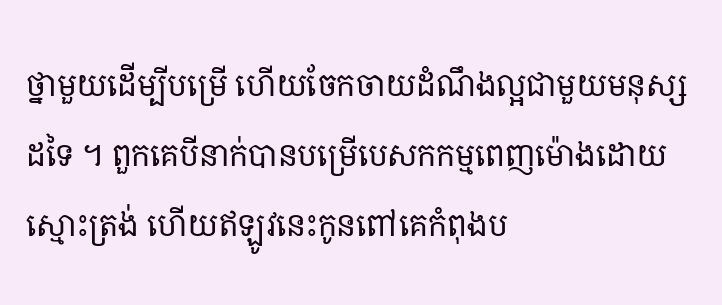ថ្នាមួយដើម្បីបម្រើ ហើយចែកចាយដំណឹងល្អជាមួយមនុស្សដទៃ ។ ពួកគេបីនាក់បានបម្រើបេសកកម្មពេញម៉ោងដោយស្មោះត្រង់ ហើយឥឡូវនេះកូនពៅគេកំពុងប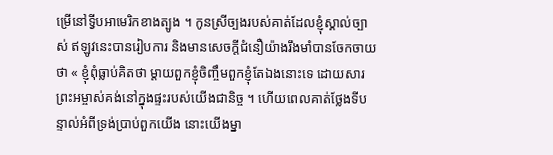ម្រើនៅទ្វីបអាមេរិកខាងត្បូង ។ កូនស្រីច្បងរបស់គាត់ដែលខ្ញុំស្គាល់ច្បាស់ ឥឡូវនេះបានរៀបការ និងមានសេចក្តីជំនឿយ៉ាងរឹងមាំបានចែកចាយថា « ខ្ញុំពុំធ្លាប់គិតថា ម្តាយពួកខ្ញុំចិញ្ចឹមពួកខ្ញុំតែឯងនោះទេ ដោយសារព្រះអម្ចាស់គង់នៅក្នុងផ្ទះរបស់យើងជានិច្ច ។ ហើយពេលគាត់ថ្លែងទីបន្ទាល់អំពីទ្រង់ប្រាប់ពួកយើង នោះយើងម្នា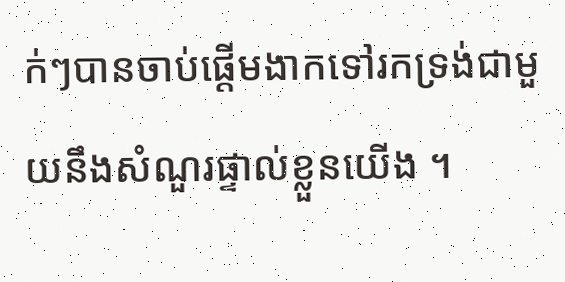ក់ៗបានចាប់ផ្តើមងាកទៅរកទ្រង់ជាមួយនឹងសំណួរផ្ទាល់ខ្លួនយើង ។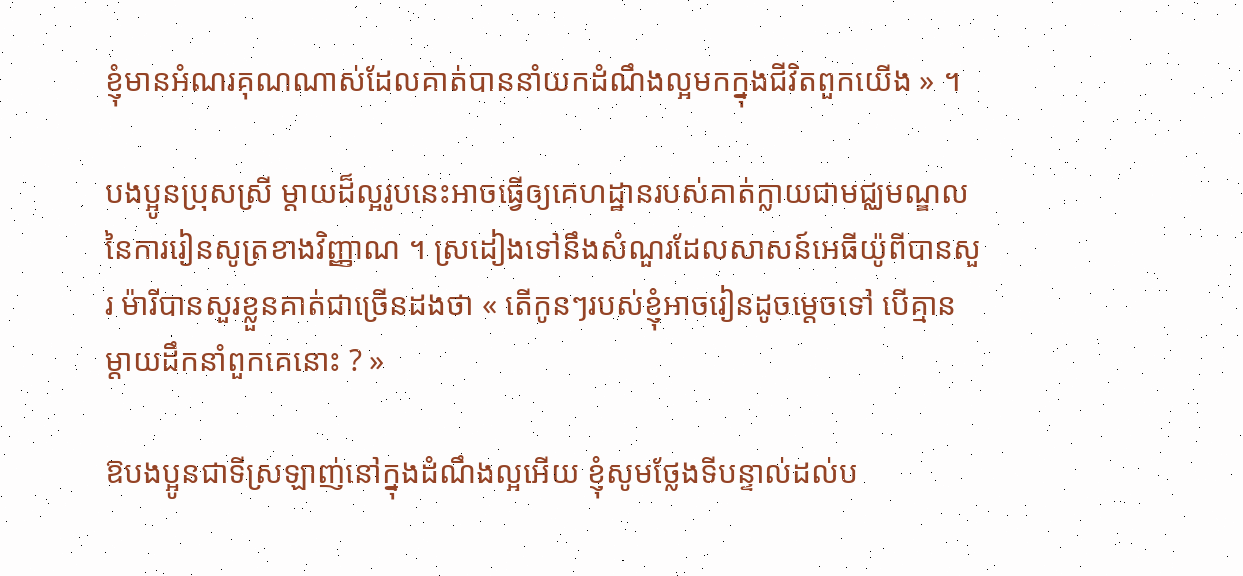ខ្ញុំមានអំណរគុណណាស់ដែលគាត់បាននាំយកដំណឹងល្អមកក្នុងជីវិតពួកយើង » ។

បងប្អូនប្រុសស្រី ម្តាយដ៏ល្អរូបនេះអាចធ្វើឲ្យគេហដ្ឋានរបស់គាត់ក្លាយជាមជ្ឈមណ្ឌលនៃការរៀនសូត្រខាងវិញ្ញាណ ។ ស្រដៀងទៅនឹងសំណួរដែលសាសន៍អេធីយ៉ូពីបានសួរ ម៉ារីបានសួរខ្លួនគាត់ជាច្រើនដងថា « តើកូនៗរបស់ខ្ញុំអាចរៀនដូចម្តេចទៅ បើគ្មានម្តាយដឹកនាំពួកគេនោះ ? »

ឱបងប្អូនជាទីស្រឡាញ់នៅក្នុងដំណឹងល្អអើយ ខ្ញុំសូមថ្លែងទីបន្ទាល់ដល់ប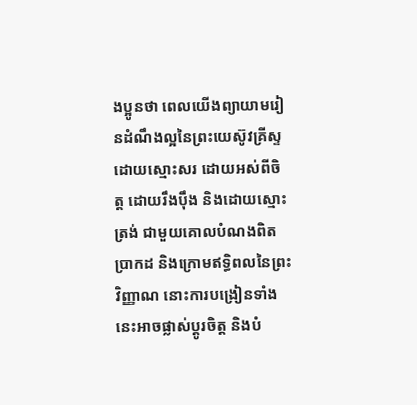ងប្អូនថា ពេលយើងព្យាយាមរៀនដំណឹងល្អនៃព្រះយេស៊ូវគ្រីស្ទ ដោយស្មោះសរ ដោយអស់ពីចិត្ត ដោយរឹងប៉ឹង និងដោយស្មោះត្រង់ ជាមួយគោលបំណងពិតប្រាកដ និងក្រោមឥទ្ធិពលនៃព្រះវិញ្ញាណ នោះការបង្រៀនទាំងនេះអាចផ្លាស់ប្តូរចិត្ត និងបំ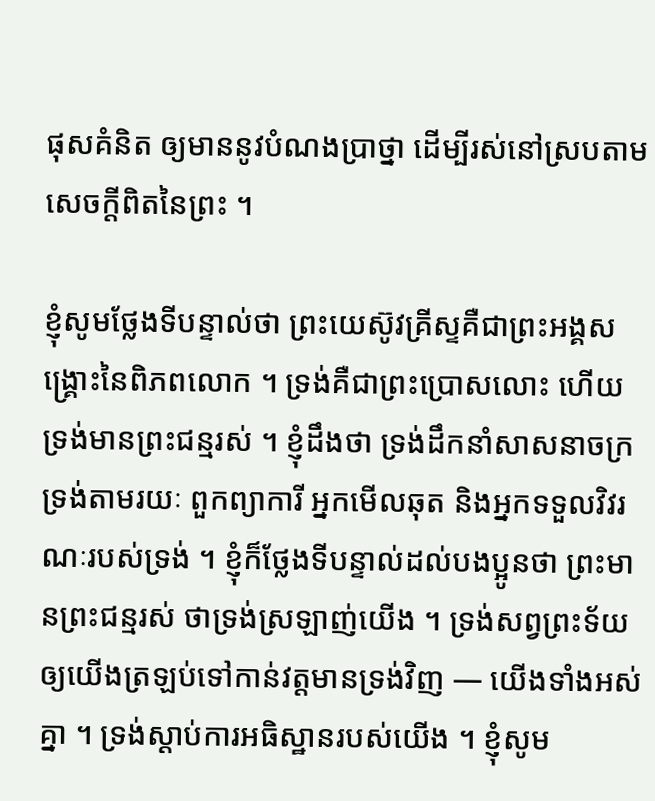ផុសគំនិត ឲ្យមាននូវបំណងប្រាថ្នា ដើម្បីរស់នៅស្របតាមសេចក្តីពិតនៃព្រះ ។

ខ្ញុំសូមថ្លែងទីបន្ទាល់ថា ព្រះយេស៊ូវគ្រីស្ទគឺជាព្រះអង្គសង្គ្រោះនៃពិភពលោក ។ ទ្រង់គឺជាព្រះប្រោសលោះ ហើយទ្រង់មានព្រះជន្មរស់ ។ ខ្ញុំដឹងថា ទ្រង់ដឹកនាំសាសនាចក្រទ្រង់តាមរយៈ ពួកព្យាការី អ្នកមើលឆុត និងអ្នកទទួលវិវរណៈរបស់ទ្រង់ ។ ខ្ញុំក៏ថ្លែងទីបន្ទាល់ដល់បងប្អូនថា ព្រះមានព្រះជន្មរស់ ថាទ្រង់ស្រឡាញ់យើង ។ ទ្រង់សព្វព្រះទ័យឲ្យយើងត្រឡប់ទៅកាន់វត្តមានទ្រង់វិញ — យើងទាំងអស់គ្នា ។ ទ្រង់ស្ដាប់ការអធិស្ឋានរបស់យើង ។ ខ្ញុំសូម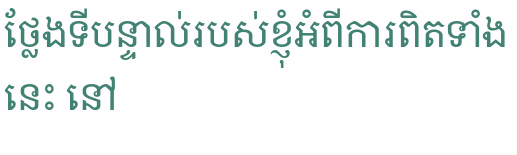ថ្លែងទីបន្ទាល់របស់ខ្ញុំអំពីការពិតទាំងនេះ នៅ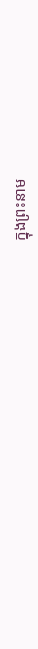ក្នុងព្រះនាម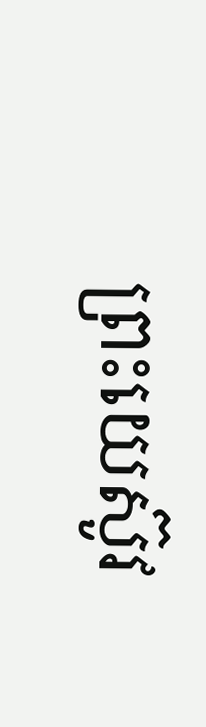ព្រះយេស៊ូវ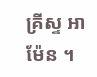គ្រីស្ទ អាម៉ែន ។